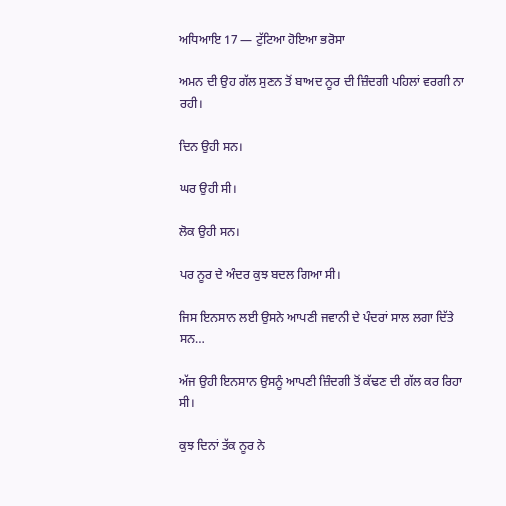ਅਧਿਆਇ 17 — ਟੁੱਟਿਆ ਹੋਇਆ ਭਰੋਸਾ

ਅਮਨ ਦੀ ਉਹ ਗੱਲ ਸੁਣਨ ਤੋਂ ਬਾਅਦ ਨੂਰ ਦੀ ਜ਼ਿੰਦਗੀ ਪਹਿਲਾਂ ਵਰਗੀ ਨਾ ਰਹੀ।

ਦਿਨ ਉਹੀ ਸਨ।

ਘਰ ਉਹੀ ਸੀ।

ਲੋਕ ਉਹੀ ਸਨ।

ਪਰ ਨੂਰ ਦੇ ਅੰਦਰ ਕੁਝ ਬਦਲ ਗਿਆ ਸੀ।

ਜਿਸ ਇਨਸਾਨ ਲਈ ਉਸਨੇ ਆਪਣੀ ਜਵਾਨੀ ਦੇ ਪੰਦਰਾਂ ਸਾਲ ਲਗਾ ਦਿੱਤੇ ਸਨ…

ਅੱਜ ਉਹੀ ਇਨਸਾਨ ਉਸਨੂੰ ਆਪਣੀ ਜ਼ਿੰਦਗੀ ਤੋਂ ਕੱਢਣ ਦੀ ਗੱਲ ਕਰ ਰਿਹਾ ਸੀ।

ਕੁਝ ਦਿਨਾਂ ਤੱਕ ਨੂਰ ਨੇ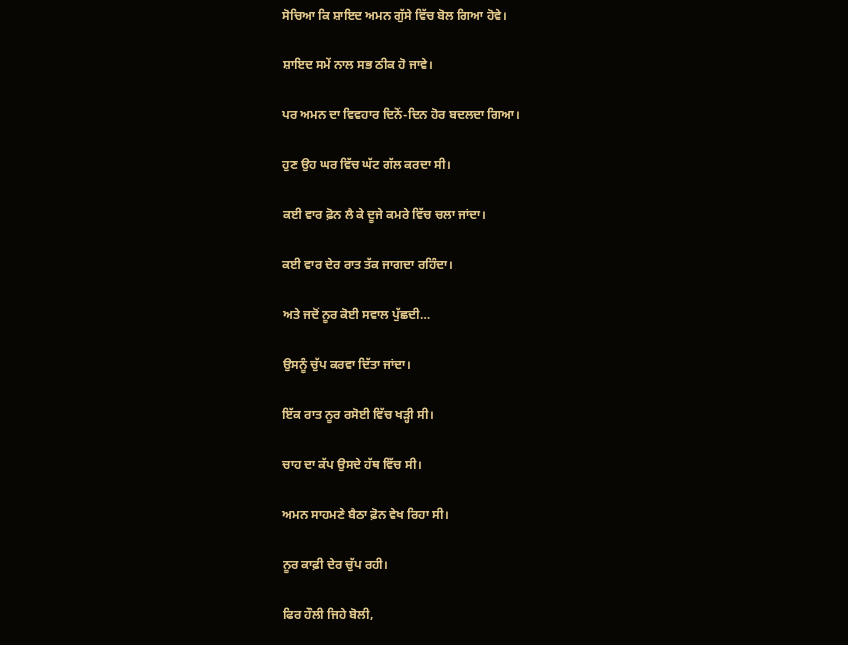ਸੋਚਿਆ ਕਿ ਸ਼ਾਇਦ ਅਮਨ ਗੁੱਸੇ ਵਿੱਚ ਬੋਲ ਗਿਆ ਹੋਵੇ।

ਸ਼ਾਇਦ ਸਮੇਂ ਨਾਲ ਸਭ ਠੀਕ ਹੋ ਜਾਵੇ।

ਪਰ ਅਮਨ ਦਾ ਵਿਵਹਾਰ ਦਿਨੋਂ-ਦਿਨ ਹੋਰ ਬਦਲਦਾ ਗਿਆ।

ਹੁਣ ਉਹ ਘਰ ਵਿੱਚ ਘੱਟ ਗੱਲ ਕਰਦਾ ਸੀ।

ਕਈ ਵਾਰ ਫ਼ੋਨ ਲੈ ਕੇ ਦੂਜੇ ਕਮਰੇ ਵਿੱਚ ਚਲਾ ਜਾਂਦਾ।

ਕਈ ਵਾਰ ਦੇਰ ਰਾਤ ਤੱਕ ਜਾਗਦਾ ਰਹਿੰਦਾ।

ਅਤੇ ਜਦੋਂ ਨੂਰ ਕੋਈ ਸਵਾਲ ਪੁੱਛਦੀ…

ਉਸਨੂੰ ਚੁੱਪ ਕਰਵਾ ਦਿੱਤਾ ਜਾਂਦਾ।

ਇੱਕ ਰਾਤ ਨੂਰ ਰਸੋਈ ਵਿੱਚ ਖੜ੍ਹੀ ਸੀ।

ਚਾਹ ਦਾ ਕੱਪ ਉਸਦੇ ਹੱਥ ਵਿੱਚ ਸੀ।

ਅਮਨ ਸਾਹਮਣੇ ਬੈਠਾ ਫ਼ੋਨ ਵੇਖ ਰਿਹਾ ਸੀ।

ਨੂਰ ਕਾਫ਼ੀ ਦੇਰ ਚੁੱਪ ਰਹੀ।

ਫਿਰ ਹੌਲੀ ਜਿਹੇ ਬੋਲੀ,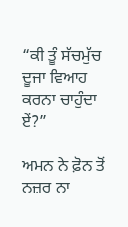“ਕੀ ਤੂੰ ਸੱਚਮੁੱਚ ਦੂਜਾ ਵਿਆਹ ਕਰਨਾ ਚਾਹੁੰਦਾ ਏਂ?”

ਅਮਨ ਨੇ ਫ਼ੋਨ ਤੋਂ ਨਜ਼ਰ ਨਾ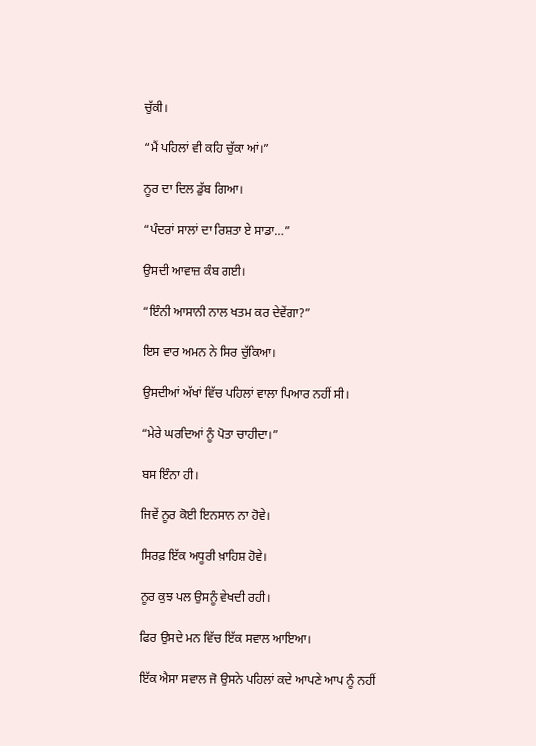ਚੁੱਕੀ।

“ਮੈਂ ਪਹਿਲਾਂ ਵੀ ਕਹਿ ਚੁੱਕਾ ਆਂ।”

ਨੂਰ ਦਾ ਦਿਲ ਡੁੱਬ ਗਿਆ।

“ਪੰਦਰਾਂ ਸਾਲਾਂ ਦਾ ਰਿਸ਼ਤਾ ਏ ਸਾਡਾ…”

ਉਸਦੀ ਆਵਾਜ਼ ਕੰਬ ਗਈ।

“ਇੰਨੀ ਆਸਾਨੀ ਨਾਲ ਖਤਮ ਕਰ ਦੇਵੇਂਗਾ?”

ਇਸ ਵਾਰ ਅਮਨ ਨੇ ਸਿਰ ਚੁੱਕਿਆ।

ਉਸਦੀਆਂ ਅੱਖਾਂ ਵਿੱਚ ਪਹਿਲਾਂ ਵਾਲਾ ਪਿਆਰ ਨਹੀਂ ਸੀ।

“ਮੇਰੇ ਘਰਦਿਆਂ ਨੂੰ ਪੋਤਾ ਚਾਹੀਦਾ।”

ਬਸ ਇੰਨਾ ਹੀ।

ਜਿਵੇਂ ਨੂਰ ਕੋਈ ਇਨਸਾਨ ਨਾ ਹੋਵੇ।

ਸਿਰਫ਼ ਇੱਕ ਅਧੂਰੀ ਖ਼ਾਹਿਸ਼ ਹੋਵੇ।

ਨੂਰ ਕੁਝ ਪਲ ਉਸਨੂੰ ਵੇਖਦੀ ਰਹੀ।

ਫਿਰ ਉਸਦੇ ਮਨ ਵਿੱਚ ਇੱਕ ਸਵਾਲ ਆਇਆ।

ਇੱਕ ਐਸਾ ਸਵਾਲ ਜੋ ਉਸਨੇ ਪਹਿਲਾਂ ਕਦੇ ਆਪਣੇ ਆਪ ਨੂੰ ਨਹੀਂ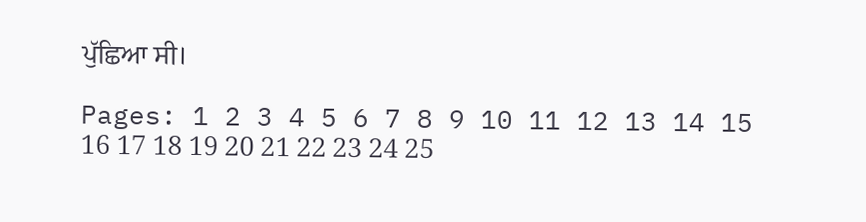ਪੁੱਛਿਆ ਸੀ।

Pages: 1 2 3 4 5 6 7 8 9 10 11 12 13 14 15 16 17 18 19 20 21 22 23 24 25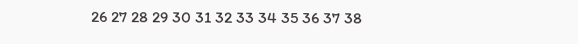26 27 28 29 30 31 32 33 34 35 36 37 38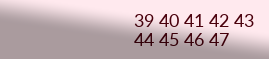39 40 41 42 43 44 45 46 47